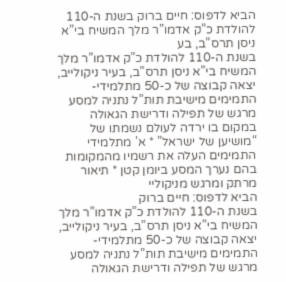הביא לדפוס: חיים ברוק בשנת ה-110 להולדת כ”ק אדמו”ר מלך המשיח בי”א ניסן תרס”ב, בע
בשנת ה-110 להולדת כ”ק אדמו”ר מלך המשיח בי”א ניסן תרס”ב, בעיר ניקולייב, יצאה קבוצה של כ-50 מתלמידי-התמימים מישיבת תות”ל נתניה למסע מרגש של תפילה ודרישת הגאולה במקום בו ירדה לעולם נשמתו של “מושיען של ישראל” * א’ מתלמידי התמימים העלה את רשמיו מהמקומות בהם נערך המסע ביומן קטן * תיאור מרתק ומרגש מניקוליי
הביא לדפוס: חיים ברוק
בשנת ה-110 להולדת כ”ק אדמו”ר מלך המשיח בי”א ניסן תרס”ב, בעיר ניקולייב, יצאה קבוצה של כ-50 מתלמידי-התמימים מישיבת תות”ל נתניה למסע מרגש של תפילה ודרישת הגאולה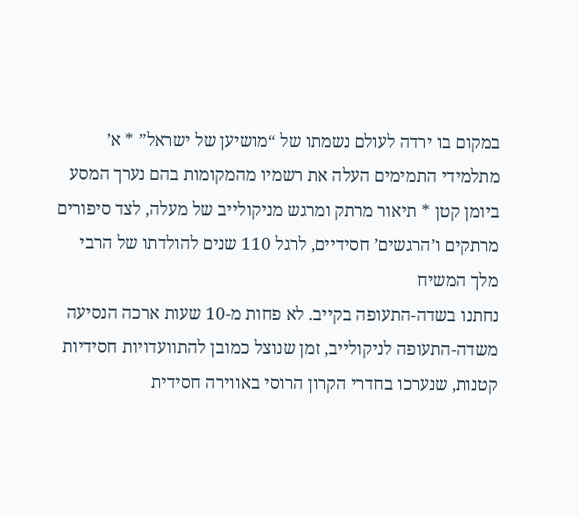במקום בו ירדה לעולם נשמתו של “מושיען של ישראל” * א’ מתלמידי התמימים העלה את רשמיו מהמקומות בהם נערך המסע ביומן קטן * תיאור מרתק ומרגש מניקולייב של מעלה, לצד סיפורים מרתקים ו’הרגשים’ חסידיים, לרגל 110 שנים להולדתו של הרבי מלך המשיח
נחתנו בשדה-התעופה בקייב. לא פחות מ-10 שעות ארכה הנסיעה משדה-התעופה לניקולייב, זמן שנוצל כמובן להתוועדויות חסידיות קטנות, שנערכו בחדרי הקרון הרוסי באווירה חסידית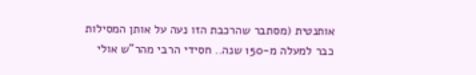אותנטית (מסתבר שהרכבת הזו נעה על אותן המסילות כבר למעלה מ-150 שנה.. חסידי הרבי מהר”ש אולי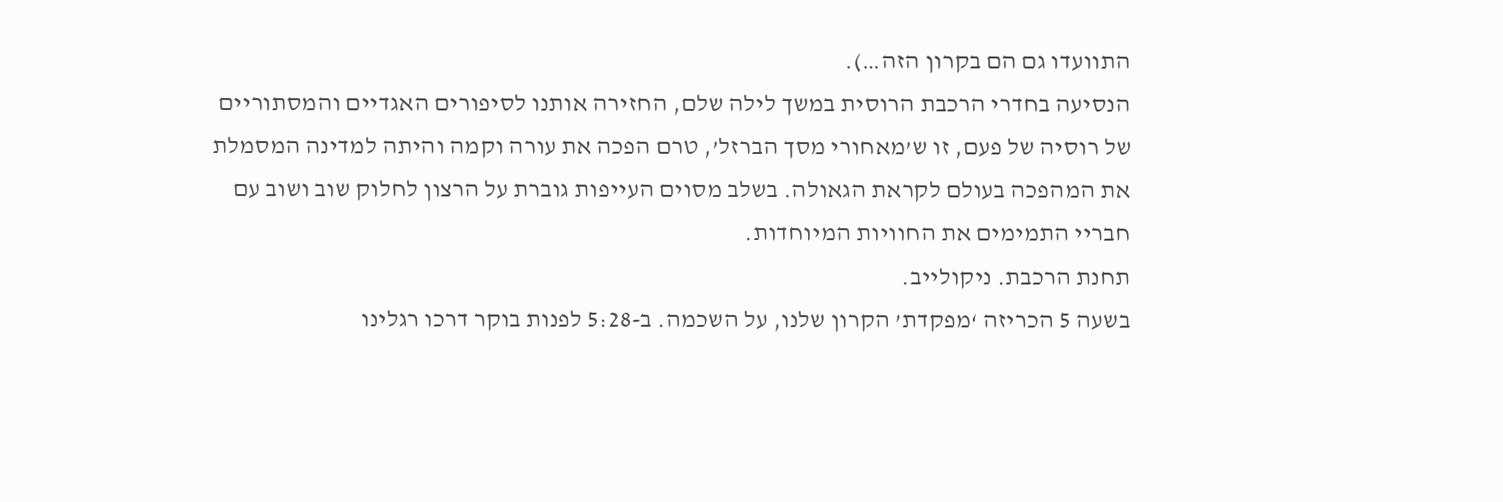התוועדו גם הם בקרון הזה…).
הנסיעה בחדרי הרכבת הרוסית במשך לילה שלם, החזירה אותנו לסיפורים האגדיים והמסתוריים של רוסיה של פעם, זו ש’מאחורי מסך הברזל’, טרם הפכה את עורה וקמה והיתה למדינה המסמלת את המהפכה בעולם לקראת הגאולה. בשלב מסוים העייפות גוברת על הרצון לחלוק שוב ושוב עם חבריי התמימים את החוויות המיוחדות.
תחנת הרכבת. ניקולייב.
בשעה 5 הכריזה ‘מפקדת’ הקרון שלנו, על השכמה. ב-5:28 לפנות בוקר דרכו רגלינו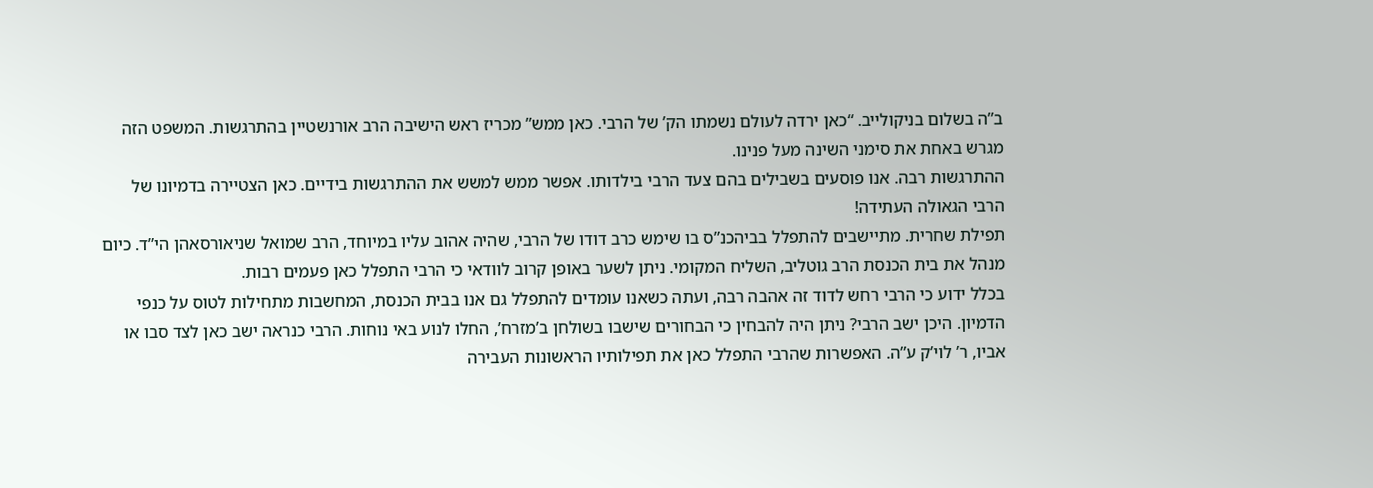ב”ה בשלום בניקולייב. “כאן ירדה לעולם נשמתו הק’ של הרבי. כאן ממש” מכריז ראש הישיבה הרב אורנשטיין בהתרגשות. המשפט הזה מגרש באחת את סימני השינה מעל פנינו.
ההתרגשות רבה. אנו פוסעים בשבילים בהם צעד הרבי בילדותו. אפשר ממש למשש את ההתרגשות בידיים. כאן הצטיירה בדמיונו של הרבי הגאולה העתידה!
תפילת שחרית. מתיישבים להתפלל בביהכנ”ס בו שימש כרב דודו של הרבי, שהיה אהוב עליו במיוחד, הרב שמואל שניאורסאהן הי”ד. כיום מנהל את בית הכנסת הרב גוטליב, השליח המקומי. ניתן לשער באופן קרוב לוודאי כי הרבי התפלל כאן פעמים רבות.
בכלל ידוע כי הרבי רחש לדוד זה אהבה רבה, ועתה כשאנו עומדים להתפלל גם אנו בבית הכנסת, המחשבות מתחילות לטוס על כנפי הדמיון. היכן ישב הרבי? ניתן היה להבחין כי הבחורים שישבו בשולחן ב’מזרח’, החלו לנוע באי נוחות. הרבי כנראה ישב כאן לצד סבו או אביו, ר’ לוי’ק ע”ה. האפשרות שהרבי התפלל כאן את תפילותיו הראשונות העבירה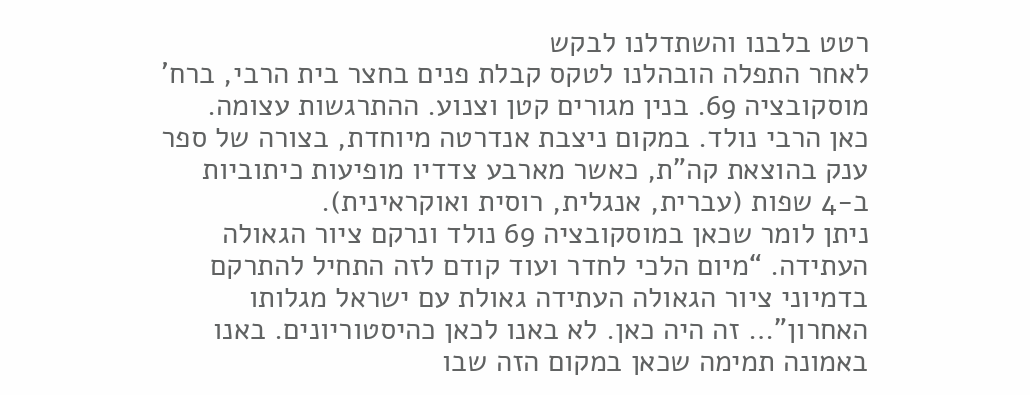רטט בלבנו והשתדלנו לבקש
לאחר התפלה הובהלנו לטקס קבלת פנים בחצר בית הרבי, ברח’ מוסקובציה 69. בנין מגורים קטן וצנוע. ההתרגשות עצומה. כאן הרבי נולד. במקום ניצבת אנדרטה מיוחדת, בצורה של ספר ענק בהוצאת קה”ת, כאשר מארבע צדדיו מופיעות כיתוביות ב-4 שפות (עברית, אנגלית, רוסית ואוקראינית).
ניתן לומר שכאן במוסקובציה 69 נולד ונרקם ציור הגאולה העתידה. “מיום הלכי לחדר ועוד קודם לזה התחיל להתרקם בדמיוני ציור הגאולה העתידה גאולת עם ישראל מגלותו האחרון”… זה היה כאן. לא באנו לכאן כהיסטוריונים. באנו באמונה תמימה שכאן במקום הזה שבו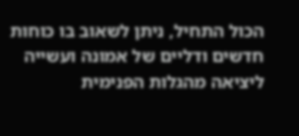הכול התחיל, ניתן לשאוב בו כוחות חדשים ודליים של אמונה ועשייה ליציאה מהגלות הפנימית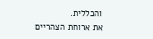והכללית.
את ארוחת הצהריים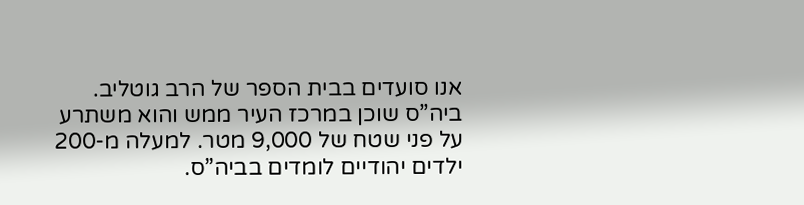אנו סועדים בבית הספר של הרב גוטליב. ביה”ס שוכן במרכז העיר ממש והוא משתרע על פני שטח של 9,000 מטר. למעלה מ-200 ילדים יהודיים לומדים בביה”ס.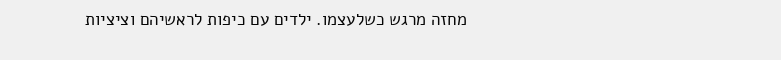מחזה מרגש כשלעצמו. ילדים עם כיפות לראשיהם וציציות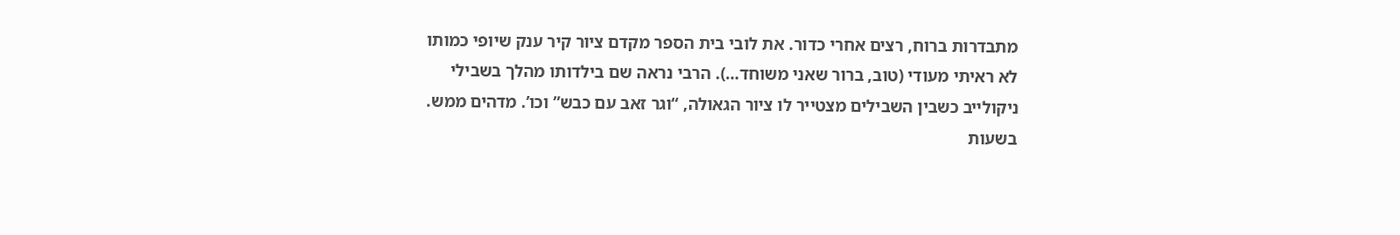מתבדרות ברוח, רצים אחרי כדור. את לובי בית הספר מקדם ציור קיר ענק שיופי כמותו לא ראיתי מעודי (טוב, ברור שאני משוחד…). הרבי נראה שם בילדותו מהלך בשבילי ניקולייב כשבין השבילים מצטייר לו ציור הגאולה, “וגר זאב עם כבש” וכו’. מדהים ממש.
בשעות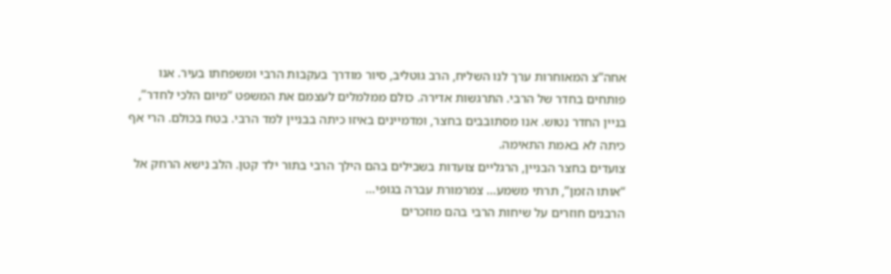אחה”צ המאוחרות ערך לנו השליח, הרב גוטליב, סיור מודרך בעקבות הרבי ומשפחתו בעיר. אנו פותחים בחדר של הרבי. התרגשות אדירה. כולם ממלמלים לעצמם את המשפט “מיום הלכי לחדר”, בניין החדר נטוש. אנו מסתובבים בחצר, ומדמיינים באיזו כיתה בבניין למד הרבי. בטח בכולם. הרי אף כיתה לא באמת התאימה.
צועדים בחצר הבניין, הרגליים צועדות בשבילים בהם הילך הרבי בתור ילד קטן. הלב נישא הרחק אל “אותו הזמן”, תרתי משמע… צמרמורת עברה בגופי…
הרבנים חוזרים על שיחות הרבי בהם מוזכרים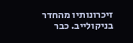זיכרונותיו מהחדר בניקולייב. כבר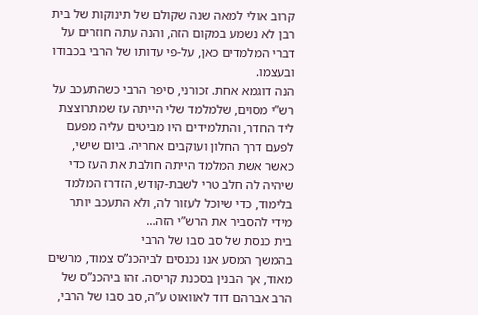קרוב אולי למאה שנה שקולם של תינוקות של בית רבן לא נשמע במקום הזה, והנה עתה חוזרים על דברי המלמדים כאן, על-פי עדותו של הרבי בכבודו ובעצמו.
הנה דוגמא אחת. זכורני, סיפר הרבי כשהתעכב על רש”י מסוים, שלמלמד שלי הייתה עז שמתרוצצת ליד החדר, והתלמידים היו מביטים עליה מפעם לפעם דרך החלון ועוקבים אחריה. ביום שישי, כאשר אשת המלמד הייתה חולבת את העז כדי שיהיה לה חלב טרי לשבת-קודש, הזדרז המלמד בלימוד, כדי שיוכל לעזור לה, ולא התעכב יותר מידי להסביר את הרש”י הזה…
בית כנסת של סב סבו של הרבי
בהמשך המסע אנו נכנסים לביהכנ”ס צמוד, מרשים מאוד, אך הבנין בסכנת קריסה. זהו ביהכנ”ס של הרב אברהם דוד לאוואוט ע”ה, סב סבו של הרבי,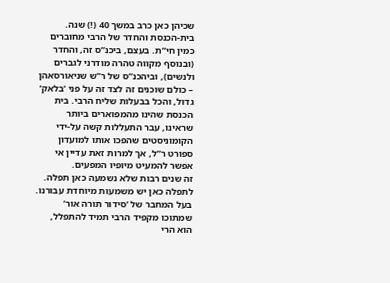שכיהן כאן כרב במשך 40 (!) שנה.
בית-הכנסת והחדר של הרבי מחוברים כמין חי”ת. בעצם, ביכנ”ס זה, והחדר (ובנוסף מקווה טהרה מודרני לגברים ולנשים), וביהכנ”ס של ר”ש שניאורסאהן – כולם שוכנים זה לצד זה על פני ‘בלאק’ גדול, והכל בבעלות שליח הרבי. בית הכנסת שהינו מהמפוארים ביותר שראינו, עבר התעללות קשה על-ידי הקומוניסטים שהפכו אותו למועדון ספורט ר”ל, אך למרות זאת עדיין אי אפשר להמעיט מיופיו המפעים.
זה שנים רבות שלא נשמעה כאן תפלה. לתפלה כאן יש משמעות מיוחדת עבורנו. בעל המחבר של ‘סידור תורה אור’ שמתוכו מקפיד הרבי תמיד להתפלל, הוא הרי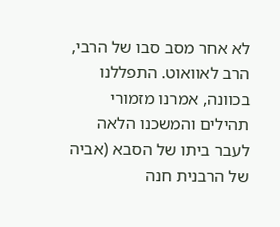לא אחר מסב סבו של הרבי, הרב לאוואוט. התפללנו בכוונה, אמרנו מזמורי תהילים והמשכנו הלאה לעבר ביתו של הסבא (אביה של הרבנית חנה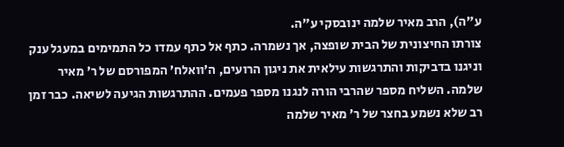ע”ה), הרב מאיר שלמה ינובסקי ע”ה.
צורתו החיצונית של הבית שופצה, אך נשמרה. כתף אל כתף עמדו כל התמימים במעגל ענק וניגנו בדביקות והתרגשות עילאית את ניגון הרועים, ה’וואלח’ המפורסם של ר’ מאיר שלמה. השליח מספר שהרבי הורה לנגנו מספר פעמים. ההתרגשות הגיעה לשיאה. כבר זמן רב שלא נשמע בחצר של ר’ מאיר שלמה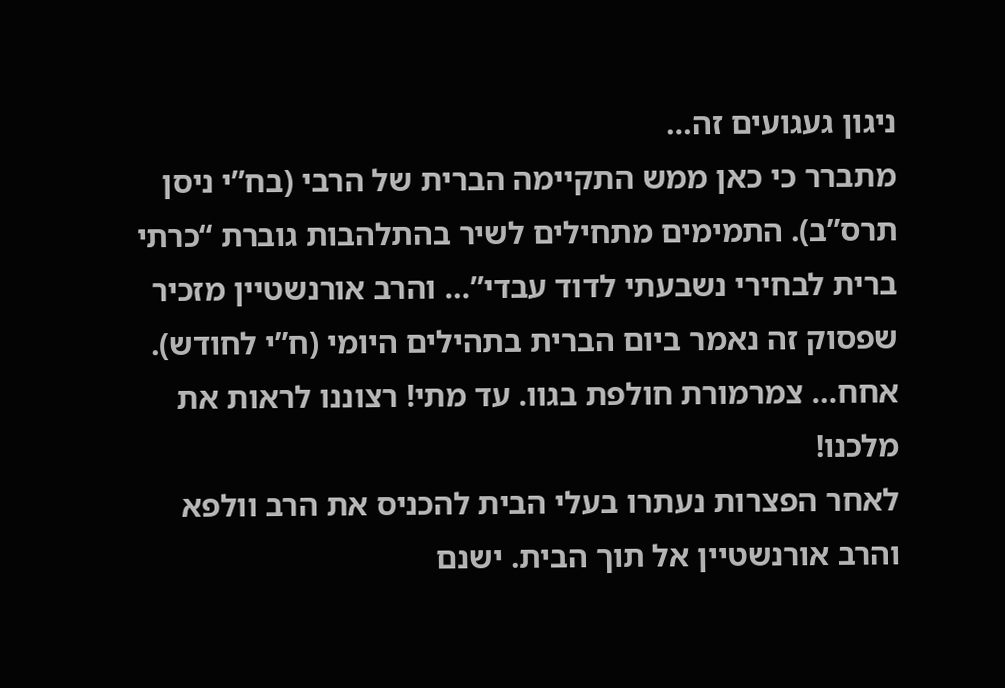ניגון געגועים זה…
מתברר כי כאן ממש התקיימה הברית של הרבי (בח”י ניסן תרס”ב). התמימים מתחילים לשיר בהתלהבות גוברת “כרתי ברית לבחירי נשבעתי לדוד עבדי”… והרב אורנשטיין מזכיר שפסוק זה נאמר ביום הברית בתהילים היומי (ח”י לחודש). אחח… צמרמורת חולפת בגוו. עד מתי! רצוננו לראות את מלכנו!
לאחר הפצרות נעתרו בעלי הבית להכניס את הרב וולפא והרב אורנשטיין אל תוך הבית. ישנם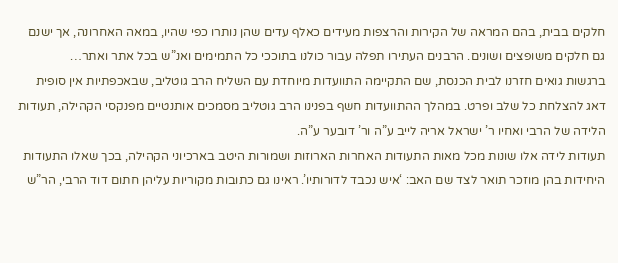חלקים בבית, בהם המראה של הקירות והרצפות מעידים כאלף עדים שהן נותרו כפי שהיו, במאה האחרונה, אך ישנם גם חלקים משופצים ושונים. הרבנים העתירו תפלה עבור כולנו בתוככי כל התמימים ואנ”ש בכל אתר ואתר…
ברגשות גואים חזרנו לבית הכנסת, שם התקיימה התוועדות מיוחדת עם השליח הרב גוטליב, שבאכפתיות אין סופית דאג להצלחת כל שלב ופרט. במהלך ההתוועדות חשף בפנינו הרב גוטליב מסמכים אותנטיים מפנקסי הקהילה, תעודות הלידה של הרבי ואחיו ר’ ישראל אריה לייב ע”ה ור’ דובער ע”ה.
תעודות לידה אלו שונות מכל מאות התעודות האחרות הארוזות ושמורות היטב בארכיוני הקהילה, בכך שאלו התעודות היחידות בהן מוזכר תואר לצד שם האב: ‘איש נכבד לדורותיו’. ראינו גם כתובות מקוריות עליהן חתום דוד הרבי, הר”ש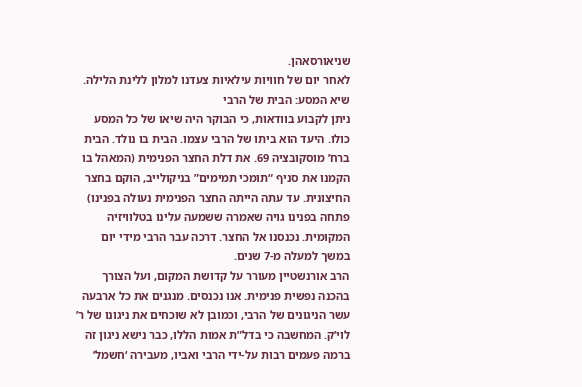שניאורסאהן.
לאחר יום של חוויות עילאיות צעדנו למלון ללינת הלילה.
שיא המסע: הבית של הרבי
ניתן לקבוע בוודאות, כי הבוקר היה שיאו של כל המסע כולו. היעד הוא ביתו של הרבי עצמו. הבית בו נולד. הבית ברח’ מוסקובציה 69. את דלת החצר הפנימית (המאהל בו הקמנו את סניף “תומכי תמימים” בניקולייב, הוקם בחצר החיצונית. עד עתה הייתה החצר הפנימית נעולה בפנינו) פתחה בפנינו גויה שאמרה ששמעה עלינו בטלוויזיה המקומית. נכנסנו אל החצר. דרכה עבר הרבי מידי יום במשך למעלה מ-7 שנים.
הרב אורנשטיין מעורר על קדושת המקום, ועל הצורך בהכנה נפשית פנימית. אנו נכנסים. מנגנים את כל ארבעה עשר הניגונים של הרבי, וכמובן לא שוכחים את ניגונו של ר’ לוי’ק. המחשבה כי בדל”ת אמות הללו, כבר נישא ניגון זה ברמה פעמים רבות על-ידי הרבי ואביו, מעבירה ‘חשמל’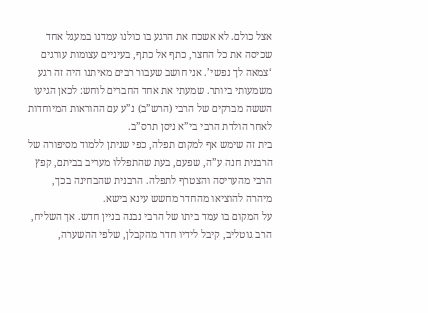אצל כולם. לא אשכח את הרגע בו כולנו עמדנו במעגל אחד שכיסה את כל החצר, כתף אל כתף, בעיניים עצומות עורגים ‘צמאה לך נפשי’. אני חושב שעבור רבים מאיתנו היה זה רגע משמעותי ביותר. שמעתי את אחד החברים לוחש: לכאן הגיעו הששה מברקים של הרבי (הרש”ב) נ”ע עם ההוראות המיוחדות לאחר הולדת הרבי בי”א ניסן תרס”ב.
בית זה שימש אף למקום תפלה, כפי שניתן ללמוד מסיפורה של הרבנית חנה ע”ה, שפעם, בעת שהתפללו מעריב בביתם, קפץ הרבי מהעריסה והצטרף לתפלה. הרבנית שהבחינה בכך, מיהרה להוציאו מהחדר מחשש עינא בישא.
על המקום בו עמד ביתו של הרבי נבנה בניין חדש. אך השליח, הרב גוטליב, קיבל לידיו חדר מהקבלן, שלפי ההשערה,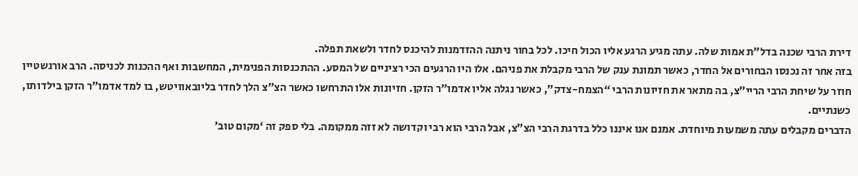דירת הרבי שכנה בדל”ת אמות שלה. עתה מגיע הרגע אליו הכול חיכו. לכל בחור ניתנה ההזדמנות להיכנס לחדר ולשאת תפלה.
בזה אחר זה נכנסו הבחורים אל החדר, כאשר תמונת ענק של הרבי מקבלת את פניהם. אלו היו הרגעים הכי רציניים של המסע. ההתכנסות הפנימית, המחשבות ואף ההכנות לכניסה. הרב אורנשטיין חוזר על שיחת הרבי הריי”צ, בה מתאר את חזיונות הרבי “הצמח-צדק”, כאשר נגלה אליו אדמו”ר הזקן. חזיונות אלו התרחשו כאשר הצ”צ הלך לחדר בליובאוויטש, בו למד אדמו”ר הזקן בילדותו, כשנתיים.
הדברים מקבלים עתה משמעות מיוחדת. אמנם אנו איננו כלל בדרגת הרבי הצ”צ, אבל הרבי הוא רבי וקדושה לא זזה ממקומה. בלי ספק זה ‘מקום טוב’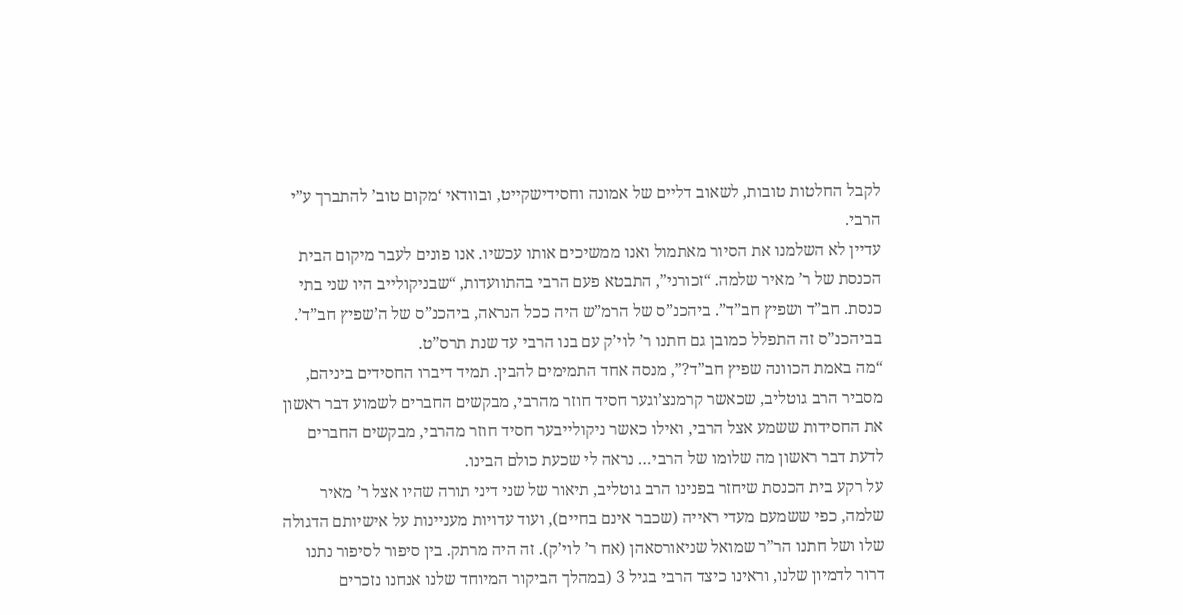לקבל החלטות טובות, לשאוב דליים של אמונה וחסידישקייט, ובוודאי ‘מקום טוב’ להתברך ע”י הרבי.
עדיין לא השלמנו את הסיור מאתמול ואנו ממשיכים אותו עכשיו. אנו פונים לעבר מיקום הבית הכנסת של ר’ מאיר שלמה. “זכורני”, התבטא פעם הרבי בהתוועדות, “שבניקולייב היו שני בתי כנסת. חב”ד ושפיץ חב”ד”. ביהכנ”ס של הרמ”ש היה ככל הנראה, ביהכנ”ס של ה’שפיץ חב”ד’. בביהכנ”ס זה התפלל כמובן גם חתנו ר’ לוי’ק עם בנו הרבי עד שנת תרס”ט.
“מה באמת הכוונה שפיץ חב”ד?”, מנסה אחד התמימים להבין. תמיד דיברו החסידים ביניהם, מסביר הרב גוטליב, שכאשר קרמנצ’וגער חסיד חוזר מהרבי, מבקשים החברים לשמוע דבר ראשון את החסידות ששמע אצל הרבי, ואילו כאשר ניקולייבער חסיד חוזר מהרבי, מבקשים החברים לדעת דבר ראשון מה שלומו של הרבי… נראה לי שכעת כולם הבינו.
על רקע בית הכנסת שיחזר בפנינו הרב גוטליב, תיאור של שני דיני תורה שהיו אצל ר’ מאיר שלמה, כפי ששמעם מעדי ראייה (שכבר אינם בחיים), ועוד עדויות מעניינות על אישיותם הדגולה שלו ושל חתנו הר”ר שמואל שניאורסאהן (אח ר’ לוי’ק). זה היה מרתק. בין סיפור לסיפור נתנו דרור לדמיון שלנו, וראינו כיצד הרבי בגיל 3 (במהלך הביקור המיוחד שלנו אנחנו נזכרים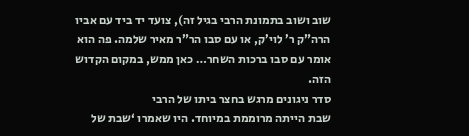שוב ושוב בתמונת הרבי בגיל זה), צועד יד ביד עם אביו הרה”ק ר’ לוי’ק, או עם סבו הר”ר מאיר שלמה. פה הוא אומר עם סבו ברכות השחר… כאן ממש, במקום הקדוש הזה.
סדר ניגונים מרגש בחצר ביתו של הרבי
שבת הייתה מרוממת במיוחד. היו שאמרו ‘שבת של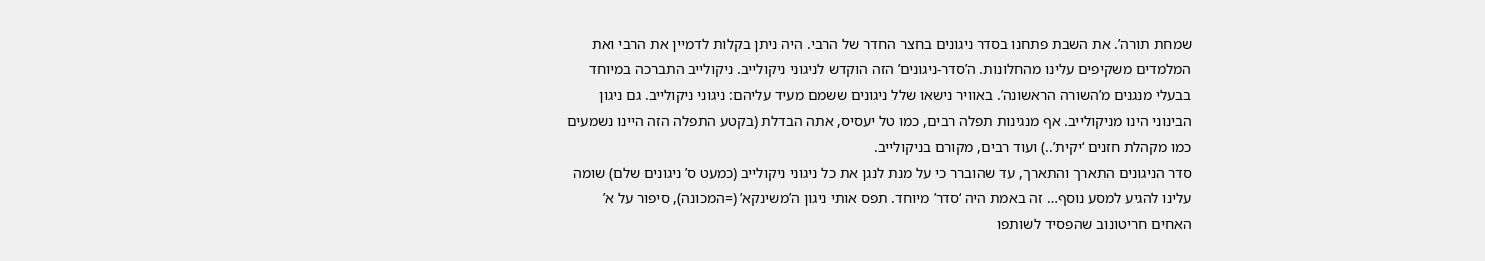שמחת תורה’. את השבת פתחנו בסדר ניגונים בחצר החדר של הרבי. היה ניתן בקלות לדמיין את הרבי ואת המלמדים משקיפים עלינו מהחלונות. ה’סדר-ניגונים’ הזה הוקדש לניגוני ניקולייב. ניקולייב התברכה במיוחד בבעלי מנגנים מ’השורה הראשונה’. באוויר נישאו שלל ניגונים ששמם מעיד עליהם: ניגוני ניקולייב. גם ניגון הבינוני הינו מניקולייב. אף מנגינות תפלה רבים, כמו טל יעסיס, אתה הבדלת (בקטע התפלה הזה היינו נשמעים כמו מקהלת חזנים ‘יקית’..) ועוד רבים, מקורם בניקולייב.
סדר הניגונים התארך והתארך, עד שהוברר כי על מנת לנגן את כל ניגוני ניקולייב (כמעט ס’ ניגונים שלם) שומה עלינו להגיע למסע נוסף… זה באמת היה ‘סדר’ מיוחד. תפס אותי ניגון ה’משינקא’ (=המכונה), סיפור על א’ האחים חריטונוב שהפסיד לשותפו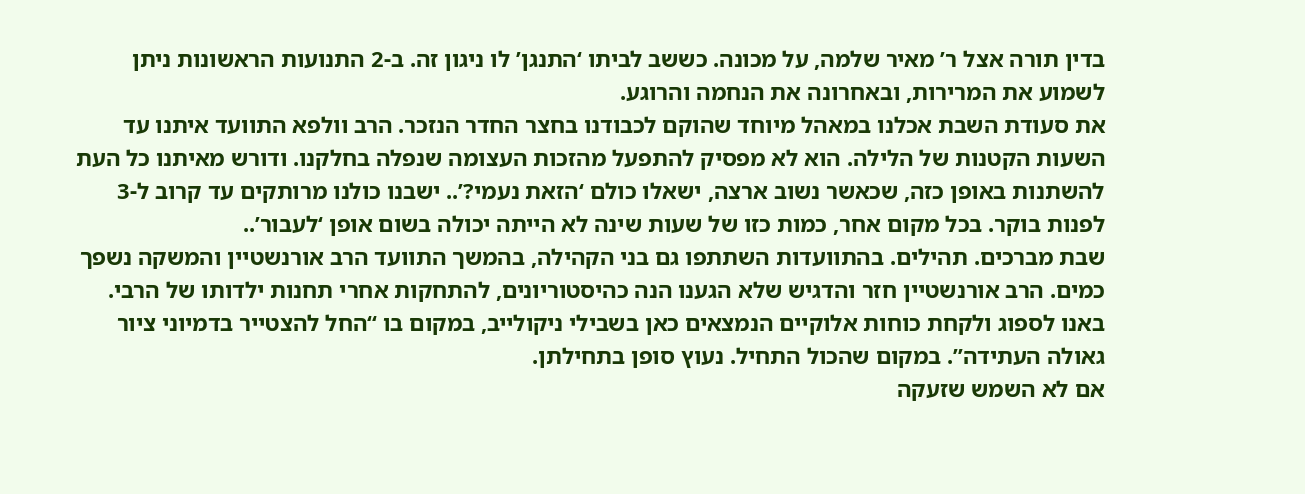בדין תורה אצל ר’ מאיר שלמה, על מכונה. כששב לביתו ‘התנגן’ לו ניגון זה. ב-2 התנועות הראשונות ניתן לשמוע את המרירות, ובאחרונה את הנחמה והרוגע.
את סעודת השבת אכלנו במאהל מיוחד שהוקם לכבודנו בחצר החדר הנזכר. הרב וולפא התוועד איתנו עד השעות הקטנות של הלילה. הוא לא מפסיק להתפעל מהזכות העצומה שנפלה בחלקנו. ודורש מאיתנו כל העת להשתנות באופן כזה, שכאשר נשוב ארצה, ישאלו כולם ‘הזאת נעמי?’.. ישבנו כולנו מרותקים עד קרוב ל-3 לפנות בוקר. בכל מקום אחר, כמות כזו של שעות שינה לא הייתה יכולה בשום אופן ‘לעבור’..
שבת מברכים. תהילים. בהתוועדות השתתפו גם בני הקהילה, בהמשך התוועד הרב אורנשטיין והמשקה נשפך כמים. הרב אורנשטיין חזר והדגיש שלא הגענו הנה כהיסטוריונים, להתחקות אחרי תחנות ילדותו של הרבי. באנו לספוג ולקחת כוחות אלוקיים הנמצאים כאן בשבילי ניקולייב, במקום בו “החל להצטייר בדמיוני ציור גאולה העתידה”. במקום שהכול התחיל. נעוץ סופן בתחילתן.
אם לא השמש שזעקה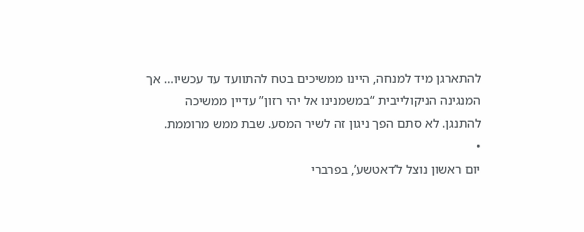להתארגן מיד למנחה, היינו ממשיכים בטח להתוועד עד עכשיו… אך המנגינה הניקולייבית “במשמנינו אל יהי רזון” עדיין ממשיכה להתנגן. לא סתם הפך ניגון זה לשיר המסע. שבת ממש מרוממת.
•
יום ראשון נוצל ל’דאטשע’, בפרברי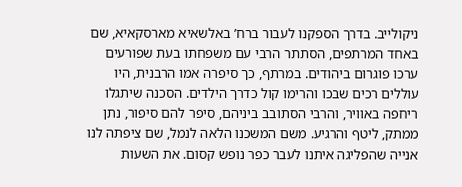ניקולייב. בדרך הספקנו לעבור ברח’ באלשאיא מארסקאיא, שם באחד המרתפים, הסתתר הרבי עם משפחתו בעת שפורעים ערכו פוגרום ביהודים. במרתף, כך סיפרה אמו הרבנית, היו עוללים רכים שבכו והרימו קול כדרך הילדים. הסכנה שיתגלו ריחפה באוויר, והרבי הסתובב ביניהם, סיפר להם סיפור, נתן ממתק, ליטף והרגיע. משם המשכנו הלאה לנמל, שם ציפתה לנו אנייה שהפליגה איתנו לעבר כפר נופש קסום. את השעות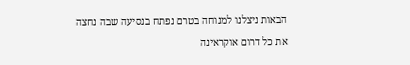הבאות ניצלנו למנוחה בטרם נפתח בנסיעה שבה נחצה את כל דרום אוקראינה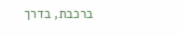ברכבת, בדרך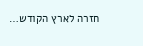חזרה לארץ הקודש…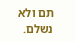תם ולא נשלם.